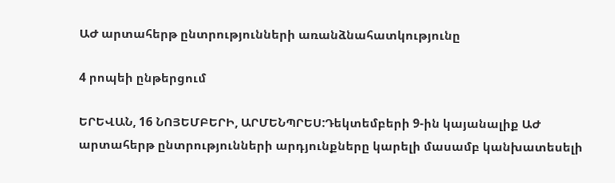ԱԺ արտահերթ ընտրությունների առանձնահատկությունը

4 րոպեի ընթերցում

ԵՐԵՎԱՆ, 16 ՆՈՅԵՄԲԵՐԻ, ԱՐՄԵՆՊՐԵՍ:Դեկտեմբերի 9-ին կայանալիք ԱԺ արտահերթ ընտրությունների արդյունքները կարելի մասամբ կանխատեսելի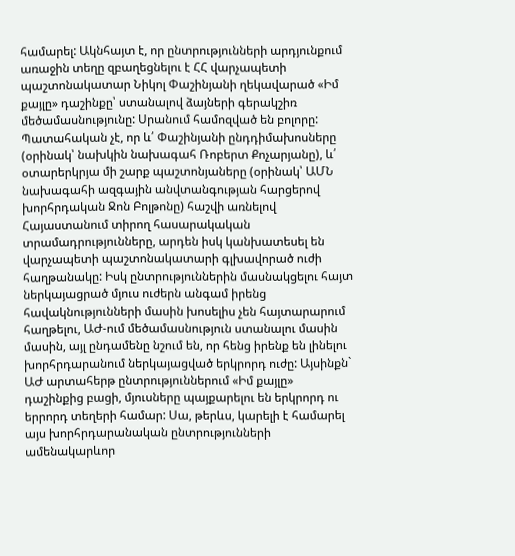համարել: Ակնհայտ է, որ ընտրությունների արդյունքում առաջին տեղը զբաղեցնելու է ՀՀ վարչապետի պաշտոնակատար Նիկոլ Փաշինյանի ղեկավարած «Իմ քայլը» դաշինքը՝ ստանալով ձայների գերակշիռ մեծամասնությունը: Սրանում համոզված են բոլորը: Պատահական չէ, որ և՛ Փաշինյանի ընդդիմախոսները (օրինակ՝ նախկին նախագահ Ռոբերտ Քոչարյանը), և՛ օտարերկրյա մի շարք պաշտոնյաները (օրինակ՝ ԱՄՆ նախագահի ազգային անվտանգության հարցերով խորհրդական Ջոն Բոլթոնը) հաշվի առնելով Հայաստանում տիրող հասարակական տրամադրությունները, արդեն իսկ կանխատեսել են վարչապետի պաշտոնակատարի գլխավորած ուժի հաղթանակը: Իսկ ընտրություններին մասնակցելու հայտ ներկայացրած մյուս ուժերն անգամ իրենց հավակնությունների մասին խոսելիս չեն հայտարարում հաղթելու, ԱԺ-ում մեծամասնություն ստանալու մասին մասին, այլ ընդամենը նշում են, որ հենց իրենք են լինելու խորհրդարանում ներկայացված երկրորդ ուժը: Այսինքն` ԱԺ արտահերթ ընտրություններում «Իմ քայլը» դաշինքից բացի, մյուսները պայքարելու են երկրորդ ու երրորդ տեղերի համար: Սա, թերևս, կարելի է համարել այս խորհրդարանական ընտրությունների ամենակարևոր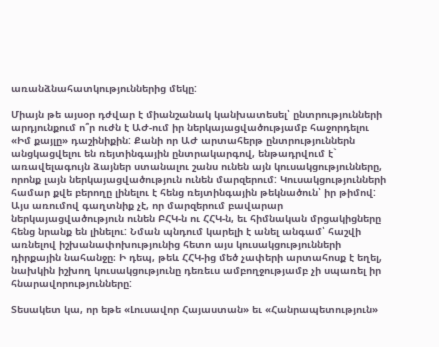առանձնահատկություններից մեկը:

Միայն թե այսօր դժվար է միանշանակ կանխատեսել՝ ընտրությունների արդյունքում ո՞ր ուժն է ԱԺ-ում իր ներկայացվածությամբ հաջորդելու «Իմ քայլը» դաշինիքին: Քանի որ ԱԺ արտահերթ ընտրություններն անցկացվելու են ռեյտինգային ընտրակարգով, ենթադրվում է` առավելագույն ձայներ ստանալու շանս ունեն այն կուսակցությունները, որոնք լայն ներկայացվածություն ունեն մարզերում: Կուսակցությունների համար քվե բերողը լինելու է հենց ռեյտինգային թեկնածուն՝ իր թիմով: Այս առումով գաղտնիք չէ, որ մարզերում բավարար ներկայացվածություն ունեն ԲՀԿ-ն ու ՀՀԿ-ն, եւ հիմնական մրցակիցները հենց նրանք են լինելու: Նման պնդում կարելի է անել անգամ՝ հաշվի առնելով իշխանափոխությունից հետո այս կուսակցությունների դիրքային նահանջը։ Ի դեպ, թեև ՀՀԿ-ից մեծ չափերի արտահոսք է եղել, նախկին իշխող կուսակցությունը դեռեւս ամբողջությամբ չի սպառել իր հնարավորությունները:

Տեսակետ կա, որ եթե «Լուսավոր Հայաստան» եւ «Հանրապետություն»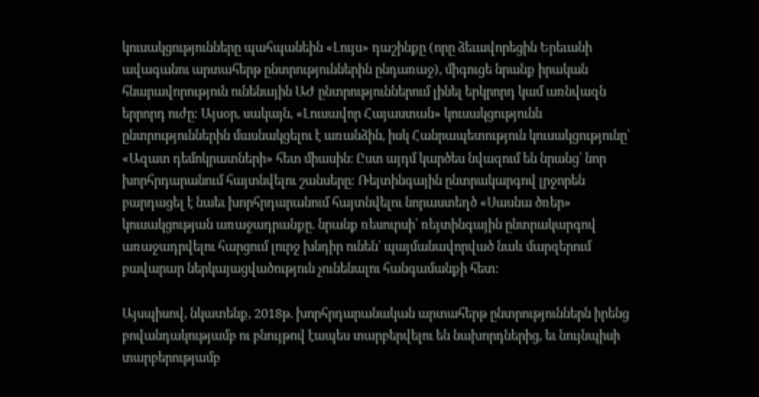կուսակցությունները պահպանեին «Լույս» դաշինքը (որը ձեւավորեցին Երեւանի ավագանու արտահերթ ընտրություններին ընդառաջ), միգուցե նրանք իրական հնարավորություն ունենային ԱԺ ընտրություններում լինել երկրորդ կամ առնվազն երրորդ ուժը: Այսօր, սակայն, «Լուսավոր Հայաստան» կուսակցությունն ընտրություններին մասնակցելու է առանձին, իսկ Հանրապետություն կուսակցությունը՝ «Ազատ դեմոկրատների» հետ միասին։ Ըստ այդմ կարծես նվազում են նրանց՝ նոր խորհրդարանում հայտնվելու շանսերը: Ռեյտինգային ընտրակարգով լրջորեն բարդացել է նաեւ խորհրդարանում հայտնվելու նորաստեղծ «Սասնա ծռեր» կուսակցության առաջադրանքը. նրանք ռեսուրսի՝ ռեյտինգային ընտրակարգով առաջադրվելու հարցում լուրջ խնդիր ունեն՝ պայմանավորված նաև մարզերում բավարար ներկայացվածություն չունենալու հանգամանքի հետ:

Այսպիսով, նկատենք, 2018թ. խորհրդարանական արտահերթ ընտրություններն իրենց բովանդակությամբ ու բնույթով էապես տարբերվելու են նախորդներից, եւ նույնպիսի տարբերությամբ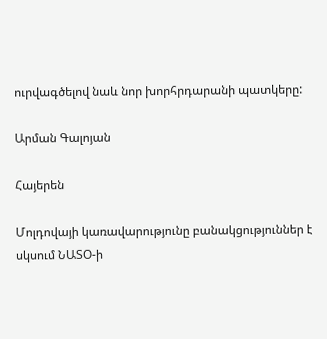ուրվագծելով նաև նոր խորհրդարանի պատկերը:

Արման Գալոյան

Հայերեն

Մոլդովայի կառավարությունը բանակցություններ է սկսում ՆԱՏՕ-ի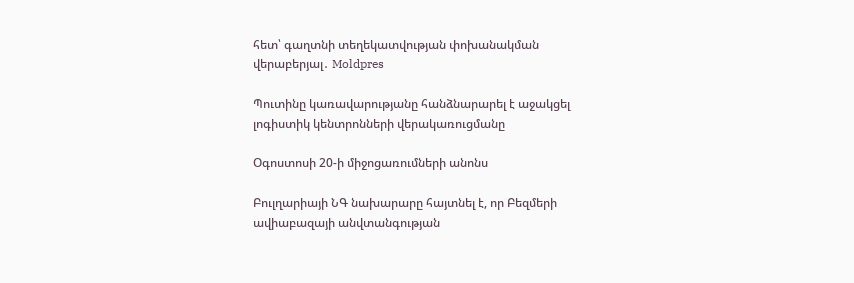հետ՝ գաղտնի տեղեկատվության փոխանակման վերաբերյալ․ Moldpres

Պուտինը կառավարությանը հանձնարարել է աջակցել լոգիստիկ կենտրոնների վերակառուցմանը

Օգոստոսի 20-ի միջոցառումների անոնս

Բուլղարիայի ՆԳ նախարարը հայտնել է, որ Բեզմերի ավիաբազայի անվտանգության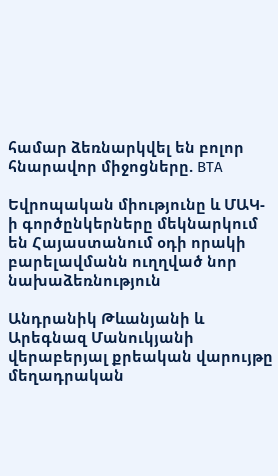համար ձեռնարկվել են բոլոր հնարավոր միջոցները. BTA

Եվրոպական միությունը և ՄԱԿ-ի գործընկերները մեկնարկում են Հայաստանում օդի որակի բարելավմանն ուղղված նոր նախաձեռնություն

Անդրանիկ Թևանյանի և Արեգնազ Մանուկյանի վերաբերյալ քրեական վարույթը մեղադրական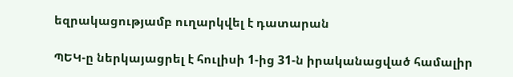եզրակացությամբ ուղարկվել է դատարան

ՊԵԿ-ը ներկայացրել է հուլիսի 1-ից 31-ն իրականացված համալիր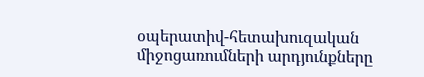օպերատիվ-հետախուզական միջոցառումների արդյունքները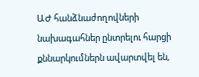ԱԺ հանձնաժողովների նախագահներ ընտրելու հարցի քննարկումներն ավարտվել են,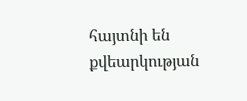հայտնի են քվեարկության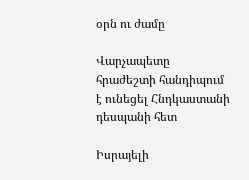օրն ու ժամը

Վարչապետը հրաժեշտի հանդիպում է ունեցել Հնդկաստանի դեսպանի հետ

Իսրայելի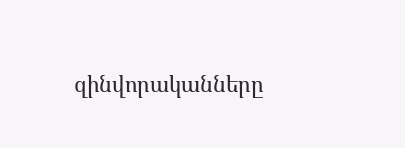զինվորականները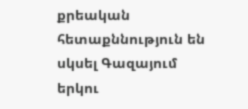քրեական հետաքննություն են սկսել Գազայում երկու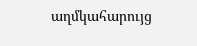աղմկահարույց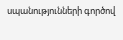սպանությունների գործով